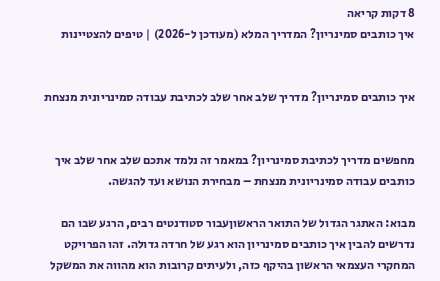8 דקות קריאה
איך כותבים סמינריון? המדריך המלא (מעודכן ל-2026) | טיפים להצטיינות


איך כותבים סמינריון? מדריך שלב אחר שלב לכתיבת עבודה סמינריונית מנצחת


מחפשים מדריך לכתיבת סמינריון? במאמר זה נלמד אתכם שלב אחר שלב איך כותבים עבודה סמינריונית מנצחת – מבחירת הנושא ועד להגשה.

מבוא: האתגר הגדול של התואר הראשוןעבור סטודנטים רבים, הרגע שבו הם נדרשים להבין איך כותבים סמינריון הוא רגע של חרדה גדולה. זהו הפרויקט המחקרי העצמאי הראשון בהיקף כזה, ולעיתים קרובות הוא מהווה את המשקל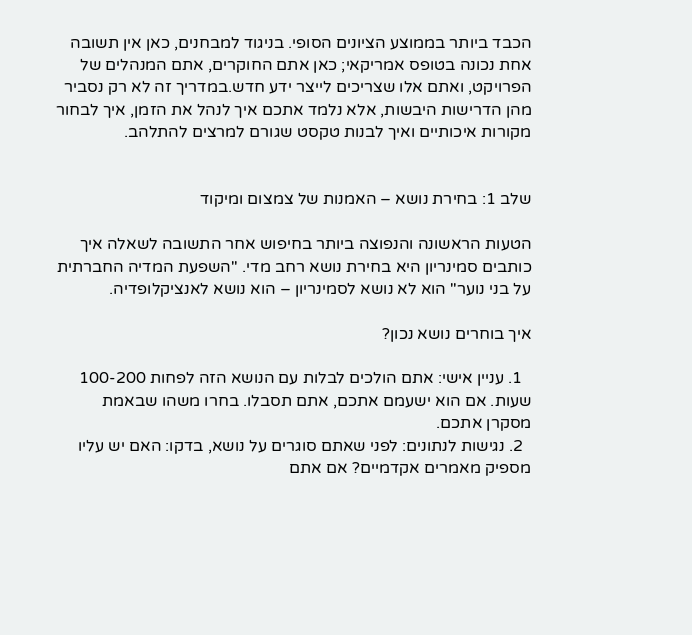הכבד ביותר בממוצע הציונים הסופי. בניגוד למבחנים, כאן אין תשובה אחת נכונה בטופס אמריקאי; כאן אתם החוקרים, אתם המנהלים של הפרויקט, ואתם אלו שצריכים לייצר ידע חדש.במדריך זה לא רק נסביר מהן הדרישות היבשות, אלא נלמד אתכם איך לנהל את הזמן, איך לבחור מקורות איכותיים ואיך לבנות טקסט שגורם למרצים להתלהב.


שלב 1: בחירת נושא – האמנות של צמצום ומיקוד

הטעות הראשונה והנפוצה ביותר בחיפוש אחר התשובה לשאלה איך כותבים סמינריון היא בחירת נושא רחב מדי. "השפעת המדיה החברתית על בני נוער" הוא לא נושא לסמינריון – הוא נושא לאנציקלופדיה.

איך בוחרים נושא נכון?

  1. עניין אישי: אתם הולכים לבלות עם הנושא הזה לפחות 100-200 שעות. אם הוא ישעמם אתכם, אתם תסבלו. בחרו משהו שבאמת מסקרן אתכם.
  2. נגישות לנתונים: לפני שאתם סוגרים על נושא, בדקו: האם יש עליו מספיק מאמרים אקדמיים? אם אתם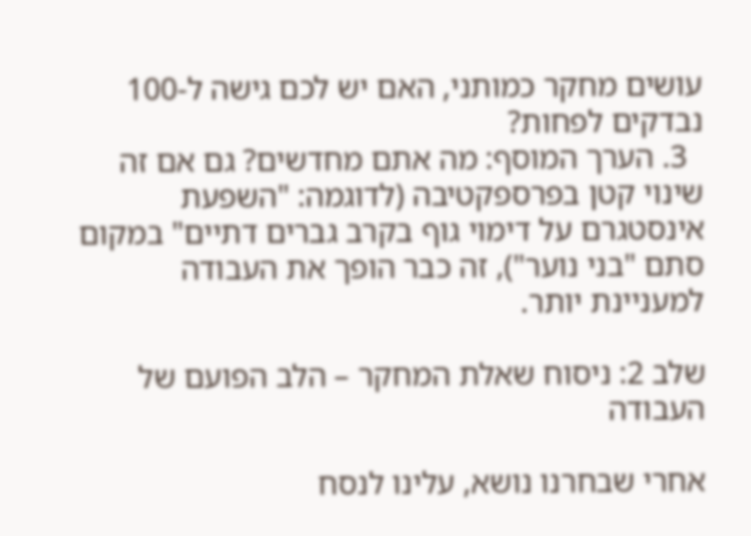עושים מחקר כמותני, האם יש לכם גישה ל-100 נבדקים לפחות?
  3. הערך המוסף: מה אתם מחדשים? גם אם זה שינוי קטן בפרספקטיבה (לדוגמה: "השפעת אינסטגרם על דימוי גוף בקרב גברים דתיים" במקום סתם "בני נוער"), זה כבר הופך את העבודה למעניינת יותר.

שלב 2: ניסוח שאלת המחקר – הלב הפועם של העבודה

אחרי שבחרנו נושא, עלינו לנסח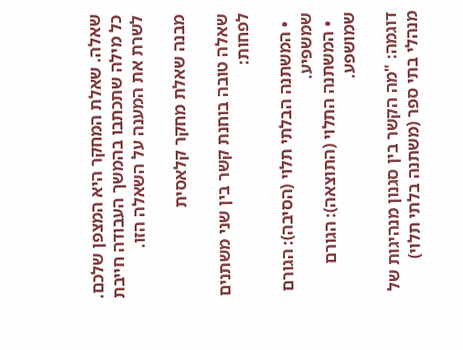שאלה. שאלת המחקר היא המצפן שלכם. כל מילה שתכתבו בהמשך העבודה חייבת לשרת את המענה על השאלה הזו.

מבנה שאלת מחקר קלאסית

שאלה טובה בוחנת קשר בין שני משתנים לפחות:

  • המשתנה הבלתי תלוי (הסיבה): הגורם שמשפיע.
  • המשתנה התלוי (התוצאה): הגורם שמושפע.

דוגמה: "מה הקשר בין סגנון מנהיגות של מנהלי בתי ספר (משתנה בלתי תלוי)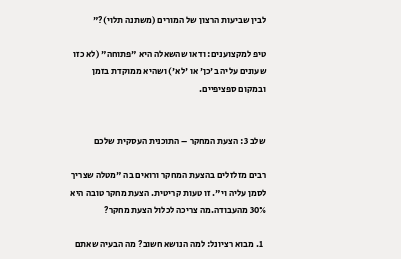לבין שביעות הרצון של המורים (משתנה תלוי)?"

טיפ למקצוענים: ודאו שהשאלה היא "פתוחה" (לא כזו שעונים עליה ב'כן' או 'לא') ושהיא ממוקדת בזמן ובמקום ספציפיים.


שלב 3: הצעת המחקר – התוכנית העסקית שלכם

רבים מזלזלים בהצעת המחקר ורואים בה "מטלה שצריך לסמן עליה וי". זו טעות קריטית. הצעת מחקר טובה היא 30% מהעבודה.מה צריכה לכלול הצעת מחקר?

  1. מבוא רציונל: למה הנושא חשוב? מה הבעיה שאתם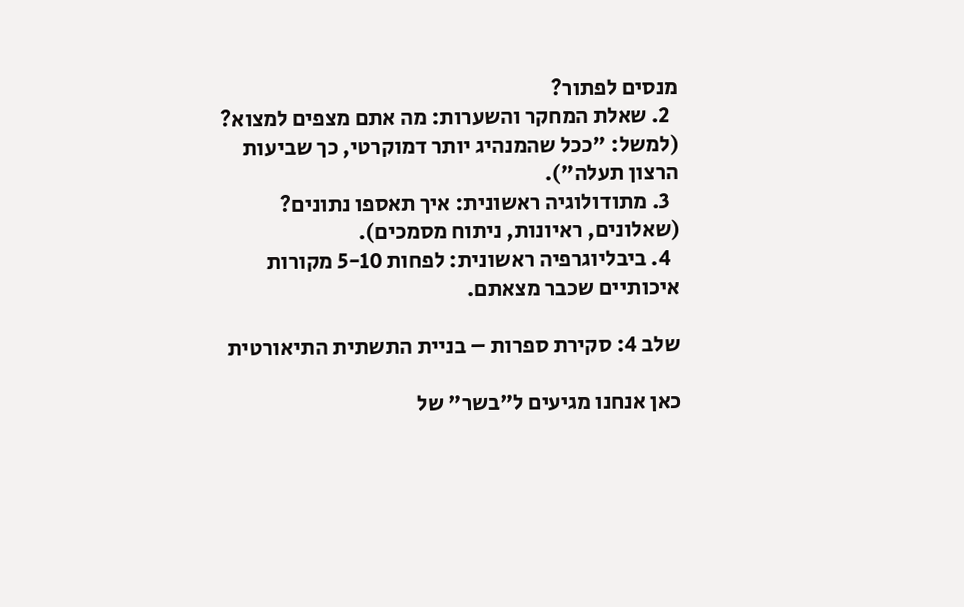מנסים לפתור?
  2. שאלת המחקר והשערות: מה אתם מצפים למצוא? (למשל: "ככל שהמנהיג יותר דמוקרטי, כך שביעות הרצון תעלה").
  3. מתודולוגיה ראשונית: איך תאספו נתונים? (שאלונים, ראיונות, ניתוח מסמכים).
  4. ביבליוגרפיה ראשונית: לפחות 5-10 מקורות איכותיים שכבר מצאתם.

שלב 4: סקירת ספרות – בניית התשתית התיאורטית

כאן אנחנו מגיעים ל"בשר" של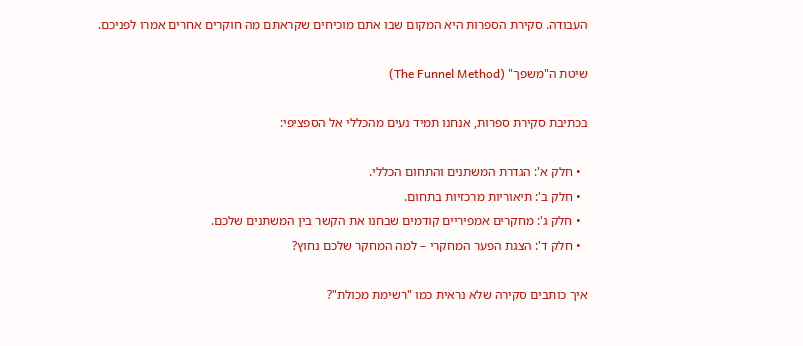העבודה. סקירת הספרות היא המקום שבו אתם מוכיחים שקראתם מה חוקרים אחרים אמרו לפניכם.

שיטת ה"משפך" (The Funnel Method)

בכתיבת סקירת ספרות, אנחנו תמיד נעים מהכללי אל הספציפי:

  • חלק א': הגדרת המשתנים והתחום הכללי.
  • חלק ב': תיאוריות מרכזיות בתחום.
  • חלק ג': מחקרים אמפיריים קודמים שבחנו את הקשר בין המשתנים שלכם.
  • חלק ד': הצגת הפער המחקרי – למה המחקר שלכם נחוץ?

איך כותבים סקירה שלא נראית כמו "רשימת מכולת"?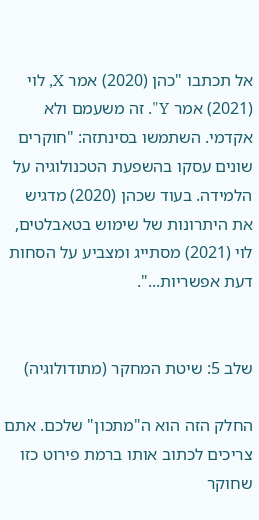אל תכתבו "כהן (2020) אמר X, לוי (2021) אמר Y". זה משעמם ולא אקדמי. השתמשו בסינתזה: "חוקרים שונים עסקו בהשפעת הטכנולוגיה על הלמידה. בעוד שכהן (2020) מדגיש את היתרונות של שימוש בטאבלטים, לוי (2021) מסתייג ומצביע על הסחות דעת אפשריות...".


שלב 5: שיטת המחקר (מתודולוגיה)

החלק הזה הוא ה"מתכון" שלכם. אתם צריכים לכתוב אותו ברמת פירוט כזו שחוקר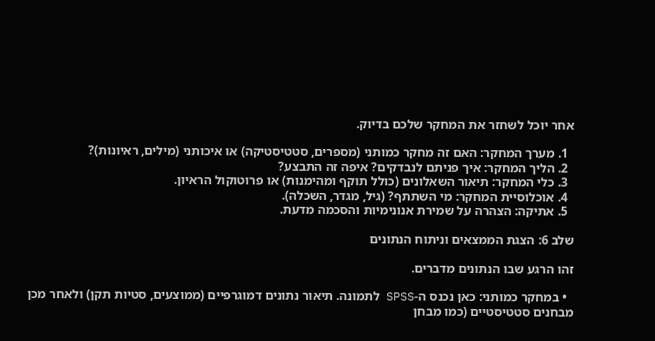אחר יוכל לשחזר את המחקר שלכם בדיוק.

  1. מערך המחקר: האם זה מחקר כמותני (מספרים, סטטיסטיקה) או איכותני (מילים, ראיונות)?
  2. הליך המחקר: איך פניתם לנבדקים? איפה זה התבצע?
  3. כלי המחקר: תיאור השאלונים (כולל תוקף ומהימנות) או פרוטוקול הראיון.
  4. אוכלוסיית המחקר: מי השתתף? (גיל, מגדר, השכלה).
  5. אתיקה: הצהרה על שמירת אנונימיות והסכמה מדעת.

שלב 6: הצגת הממצאים וניתוח הנתונים

זהו הרגע שבו הנתונים מדברים.

  • במחקר כמותני: כאן נכנס ה-SPSS לתמונה. תיאור נתונים דמוגרפיים (ממוצעים, סטיות תקן) ולאחר מכן מבחנים סטטיסטיים (כמו מבחן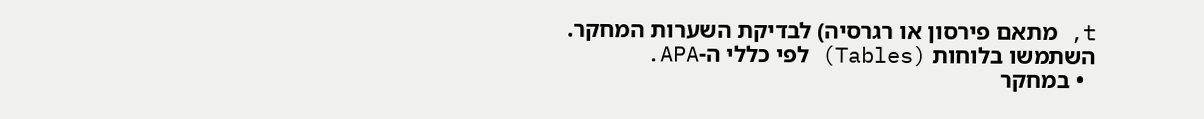t, מתאם פירסון או רגרסיה) לבדיקת השערות המחקר. השתמשו בלוחות (Tables) לפי כללי ה-APA.
  • במחקר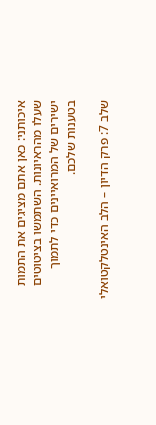איכותני: כאן אתם מציגים את התמות שעלו מהראיונות. השתמשו בציטוטים ישירים של המרואיינים כדי לתמוך בטענות שלכם.

שלב 7: פרק הדיון – הלב האינטלקטואלי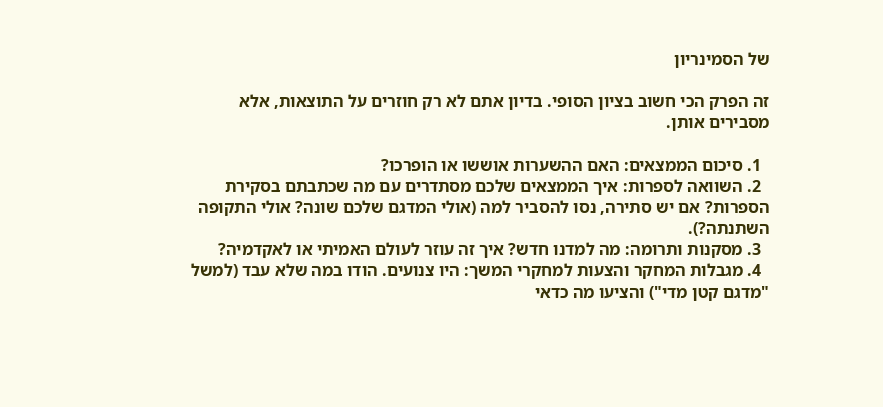של הסמינריון

זה הפרק הכי חשוב בציון הסופי. בדיון אתם לא רק חוזרים על התוצאות, אלא מסבירים אותן.

  1. סיכום הממצאים: האם ההשערות אוששו או הופרכו?
  2. השוואה לספרות: איך הממצאים שלכם מסתדרים עם מה שכתבתם בסקירת הספרות? אם יש סתירה, נסו להסביר למה (אולי המדגם שלכם שונה? אולי התקופה השתנתה?).
  3. מסקנות ותרומה: מה למדנו חדש? איך זה עוזר לעולם האמיתי או לאקדמיה?
  4. מגבלות המחקר והצעות למחקרי המשך: היו צנועים. הודו במה שלא עבד (למשל "מדגם קטן מדי") והציעו מה כדאי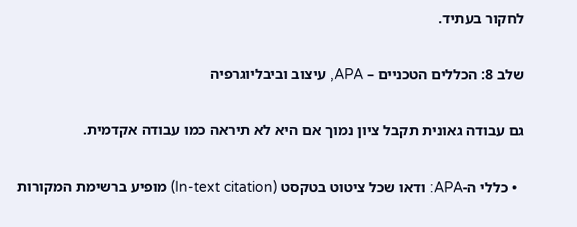לחקור בעתיד.

שלב 8: הכללים הטכניים – APA, עיצוב וביבליוגרפיה

גם עבודה גאונית תקבל ציון נמוך אם היא לא תיראה כמו עבודה אקדמית.

  • כללי ה-APA: ודאו שכל ציטוט בטקסט (In-text citation) מופיע ברשימת המקורות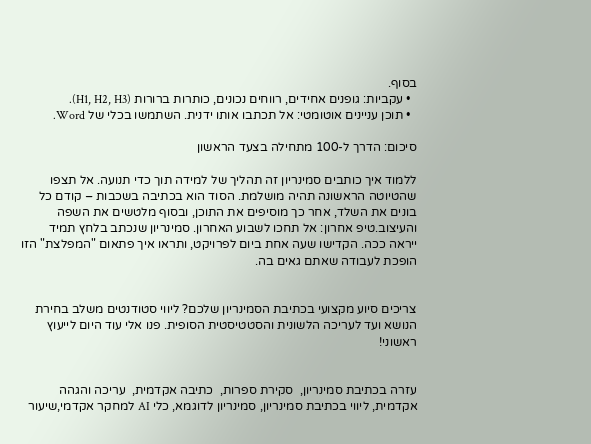בסוף.
  • עקביות: גופנים אחידים, רווחים נכונים, כותרות ברורות (H1, H2, H3).
  • תוכן עניינים אוטומטי: אל תכתבו אותו ידנית. השתמשו בכלי של Word.

סיכום: הדרך ל-100 מתחילה בצעד הראשון

ללמוד איך כותבים סמינריון זה תהליך של למידה תוך כדי תנועה. אל תצפו שהטיוטה הראשונה תהיה מושלמת. הסוד הוא בכתיבה בשכבות – קודם כל בונים את השלד, אחר כך מוסיפים את התוכן, ובסוף מלטשים את השפה והעיצוב.טיפ אחרון: אל תחכו לשבוע האחרון. סמינריון שנכתב בלחץ תמיד ייראה ככה. הקדישו שעה אחת ביום לפרויקט, ותראו איך פתאום "המפלצת" הזו הופכת לעבודה שאתם גאים בה.


צריכים סיוע מקצועי בכתיבת הסמינריון שלכם? ליווי סטודנטים משלב בחירת הנושא ועד לעריכה הלשונית והסטטיסטית הסופית. פנו אלי עוד היום לייעוץ ראשוני!


עזרה בכתיבת סמינריון,  סקירת ספרות,  כתיבה אקדמית,  עריכה והגהה אקדמית, ליווי בכתיבת סמינריון, סמינריון לדוגמא, כלי AI למחקר אקדמי,שיעור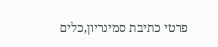פרטי כתיבת סמינריון,כלים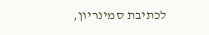לכתיבת סמינריון,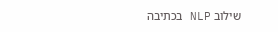שילוב NLP בכתיבה